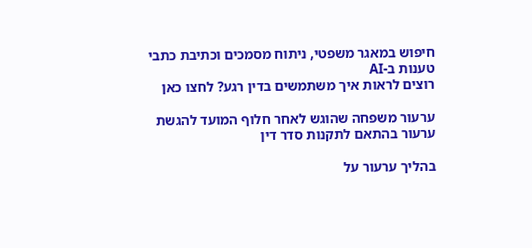חיפוש במאגר משפטי, ניתוח מסמכים וכתיבת כתבי טענות ב-AI
רוצים לראות איך משתמשים בדין רגע? לחצו כאן

ערעור משפחה שהוגש לאחר חלוף המועד להגשת ערעור בהתאם לתקנות סדר דין

בהליך ערעור על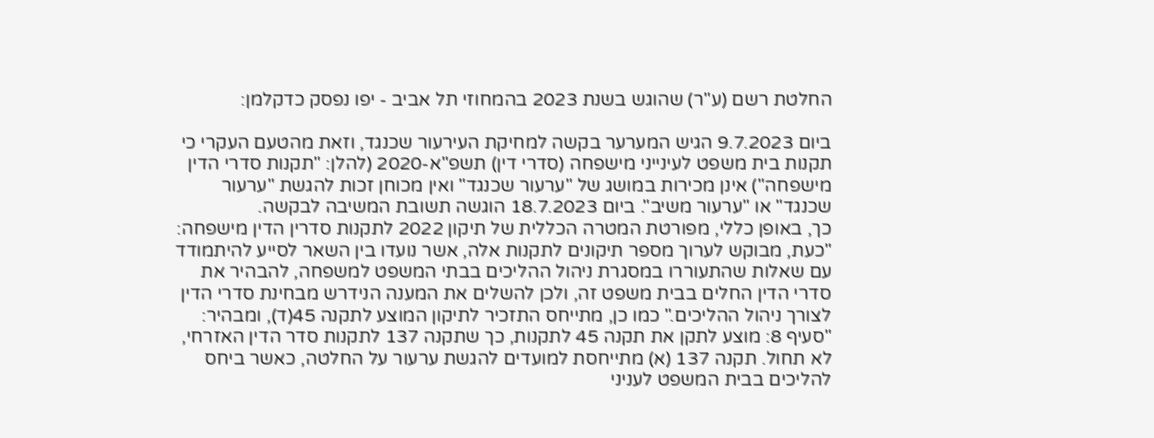החלטת רשם (ע"ר) שהוגש בשנת 2023 בהמחוזי תל אביב - יפו נפסק כדקלמן:

ביום 9.7.2023 הגיש המערער בקשה למחיקת העירעור שכנגד, וזאת מהטעם העקרי כי תקנות בית משפט לעינייני מישפחה (סדרי דין) תשפ"א-2020 (להלן: "תקנות סדרי הדין מישפחה") אינן מכירות במושג של "ערעור שכנגד" ואין מכוחן זכות להגשת "ערעור שכנגד" או "ערעור משיב". ביום 18.7.2023 הוגשה תשובת המשיבה לבקשה.
כך, באופן כללי, מפורטת המטרה הכללית של תיקון 2022 לתקנות סדרין הדין מישפחה: "כעת, מבוקש לערוך מספר תיקונים לתקנות אלה, אשר נועדו בין השאר לסייע להיתמודד עם שאלות שהתעוררו במסגרת ניהול ההליכים בבתי המשפט למשפחה, להבהיר את סדרי הדין החלים בבית משפט זה, ולכן להשלים את המענה הנידרש מבחינת סדרי הדין לצורך ניהול ההליכים." כמו כן, מתייחס התזכיר לתיקון המוצע לתקנה 45(ד), ומבהיר: "סעיף 8: מוצע לתקן את תקנה 45 לתקנות, כך שתקנה 137 לתקנות סדר הדין האזרחי, לא תחול. תקנה 137 (א) מתייחסת למועדים להגשת ערעור על החלטה, כאשר ביחס להליכים בבית המשפט לעניני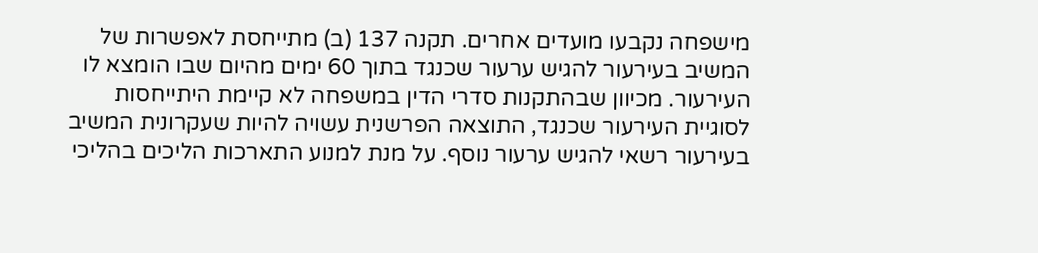מישפחה נקבעו מועדים אחרים. תקנה 137 (ב) מתייחסת לאפשרות של המשיב בעירעור להגיש ערעור שכנגד בתוך 60 ימים מהיום שבו הומצא לו העירעור. מכיוון שבהתקנות סדרי הדין במשפחה לא קיימת היתייחסות לסוגיית העירעור שכנגד, התוצאה הפרשנית עשויה להיות שעקרונית המשיב בעירעור רשאי להגיש ערעור נוסף. על מנת למנוע התארכות הליכים בהליכי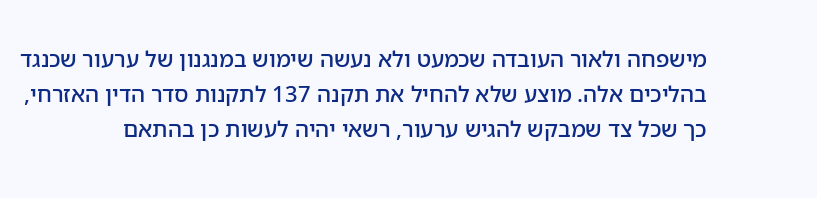מישפחה ולאור העובדה שכמעט ולא נעשה שימוש במנגנון של ערעור שכנגד בהליכים אלה. מוצע שלא להחיל את תקנה 137 לתקנות סדר הדין האזרחי, כך שכל צד שמבקש להגיש ערעור, רשאי יהיה לעשות כן בהתאם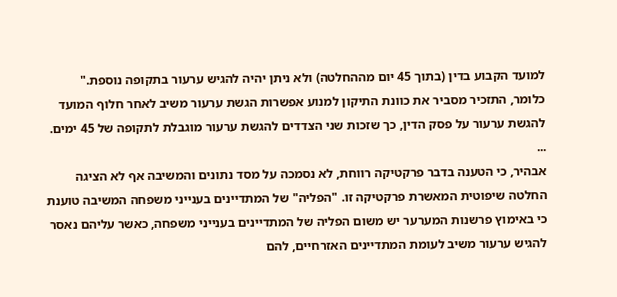למועד הקבוע בדין (בתוך 45 יום מההחלטה) ולא ניתן יהיה להגיש ערעור בתקופה נוספת." כלומר, התזכיר מסביר את כוונת התיקון למנוע אפשרות הגשת ערעור משיב לאחר חלוף המועד להגשת ערעור על פסק הדין, כך שזכות שני הצדדים להגשת ערעור מוגבלת לתקופה של 45 ימים.
...
אבהיר, כי הטענה בדבר פרקטיקה רווחת, לא נסמכה על מסד נתונים והמשיבה אף לא הציגה החלטה שיפוטית המאשרת פרקטיקה זו. "הפליה" של המתדיינים בענייני משפחה המשיבה טוענת כי באימוץ פרשנות המערער יש משום הפליה של המתדיינים בענייני משפחה, כאשר עליהם נאסר להגיש ערעור משיב לעומת המתדיינים האזרחיים, להם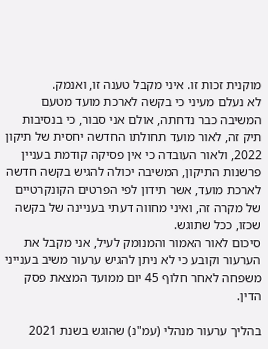מוקנית זכות זו. איני מקבל טענה זו, ואנמק.
לא נעלם מעיני כי בקשה לארכת מועד מטעם המשיבה כבר נדחתה, אולם אני סבור, כי בנסיבות תיק זה, לאור מועד תחולתו החדשה יחסית של תיקון 2022, ולאור העובדה כי אין פסיקה קודמת בעניין פרשנות התיקון, המשיבה יכולה להגיש בקשה חדשה לארכת מועד, אשר תידון לפי הפרטים הקונקרטיים של מקרה זה, ואיני מחווה דעתי בעניינה של בקשה שכזו, ככל שתוגש.
סיכום לאור האמור והמנומק לעיל, אני מקבל את הערעור וקובע כי לא ניתן להגיש ערעור משיב בענייני משפחה לאחר חלוף 45 יום ממועד המצאת פסק הדין.

בהליך ערעור מנהלי (עמ"נ) שהוגש בשנת 2021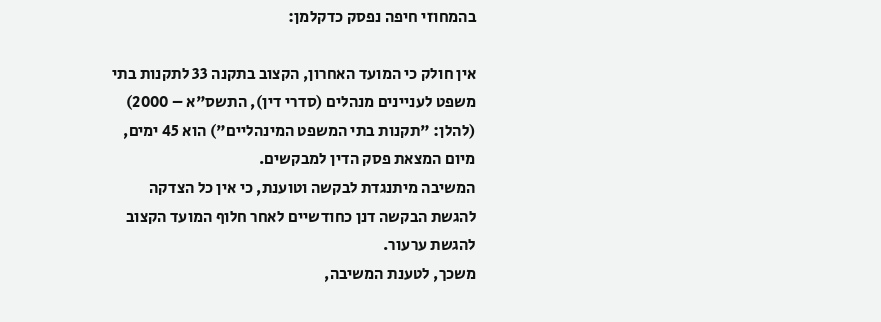בהמחוזי חיפה נפסק כדקלמן:

אין חולק כי המועד האחרון, הקצוב בתקנה 33 לתקנות בתי משפט לעניינים מנהלים (סדרי דין), התשס"א – 2000) (להלן: "תקנות בתי המשפט המינהליים") הוא 45 ימים, מיום המצאת פסק הדין למבקשים.
המשיבה מיתנגדת לבקשה וטוענת, כי אין כל הצדקה להגשת הבקשה דנן כחודשיים לאחר חלוף המועד הקצוב להגשת ערעור.
משכך, לטענת המשיבה,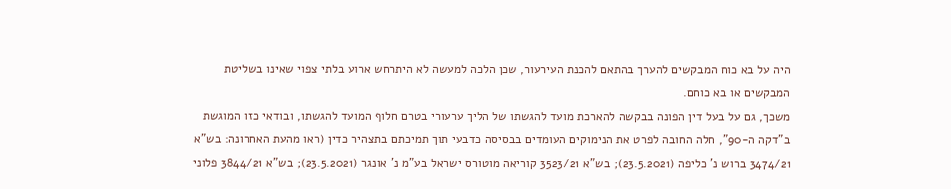היה על בא כוח המבקשים להערך בהתאם להכנת העירעור, שכן הלכה למעשה לא היתרחש ארוע בלתי צפוי שאינו בשליטת המבקשים או בא כוחם.
משכך, גם על בעל דין הפונה בבקשה להארכת מועד להגשתו של הליך ערעורי בטרם חלוף המועד להגשתו, ובודאי כזו המוגשת ב"דקה ה-90", חלה החובה לפרט את הנימוקים העומדים בבסיסה כדבעי תוך תמיכתם בתצהיר כדין (ראו מהעת האחרונה: בש"א 3474/21 ברוש נ' כליפה (23.5.2021); בש"א 3523/21 קוריאה מוטורס ישראל בע"מ נ' אונגר (23.5.2021); בש"א 3844/21 פלוני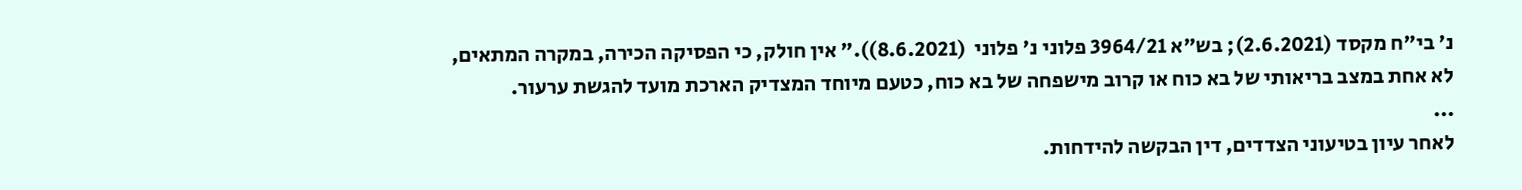נ' בי"ח מקסד (2.6.2021); בש"א 3964/21 פלוני נ' פלוני  (8.6.2021))." אין חולק, כי הפסיקה הכירה, במקרה המתאים, לא אחת במצב בריאותי של בא כוח או קרוב מישפחה של בא כוח, כטעם מיוחד המצדיק הארכת מועד להגשת ערעור.
...
לאחר עיון בטיעוני הצדדים, דין הבקשה להידחות.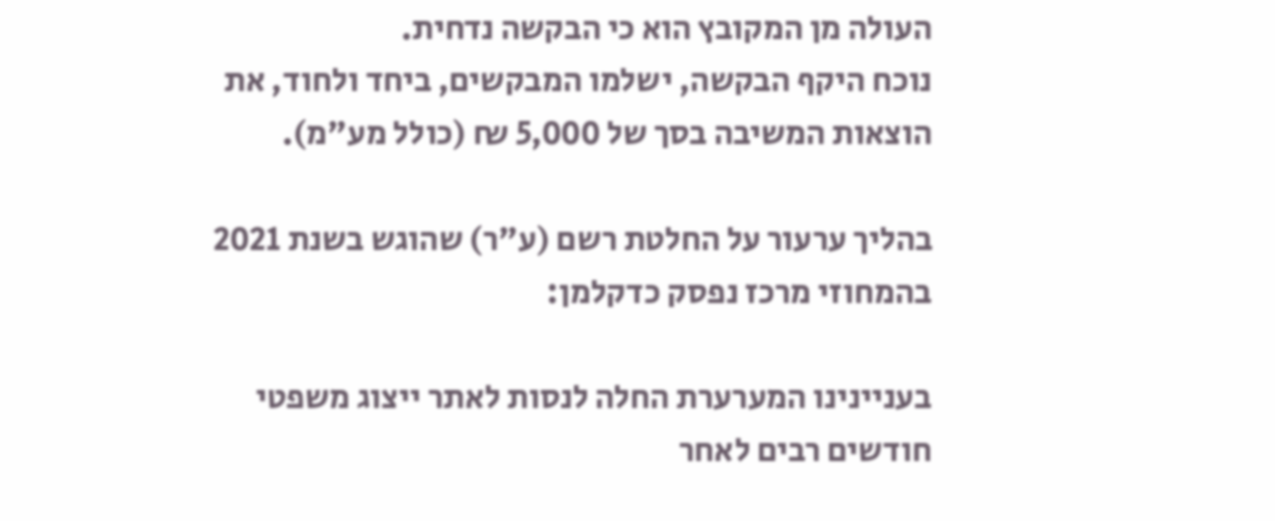העולה מן המקובץ הוא כי הבקשה נדחית.
נוכח היקף הבקשה, ישלמו המבקשים, ביחד ולחוד, את הוצאות המשיבה בסך של 5,000 ₪ (כולל מע"מ).

בהליך ערעור על החלטת רשם (ע"ר) שהוגש בשנת 2021 בהמחוזי מרכז נפסק כדקלמן:

בעניינינו המערערת החלה לנסות לאתר ייצוג משפטי חודשים רבים לאחר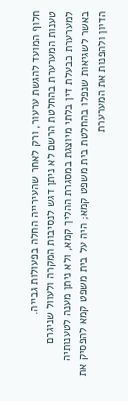חלוף המועד להגשת ערעור, ורק לאחר שהעירייה החלה בפעולות גבייה.
טענות המערערת בהחלטת הרשם לא ניתן דגש לנסיבות המקרה ולעוול שניגרם למערערת כבעלת דין בלתי מיוצגת במסגרת ההליך קמא, ולא ניתן מענה לטענותיה באשר לשגיאות שנפלו בהחלטת בית משפט קמא; היה על בית משפט קמא להפסיק את הדיון ולהפנות את המערערת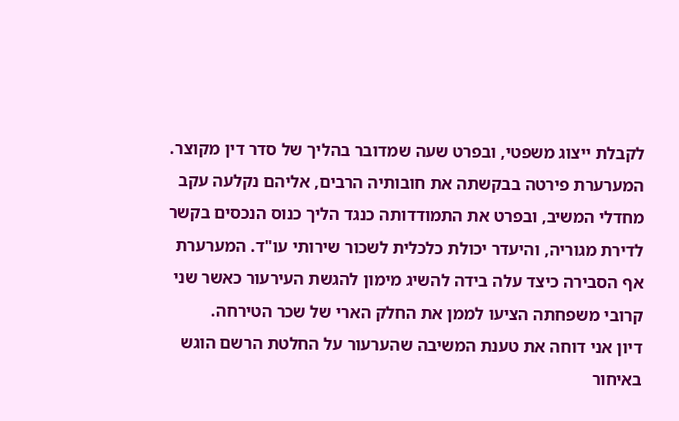לקבלת ייצוג משפטי, ובפרט שעה שמדובר בהליך של סדר דין מקוצר.
המערערת פירטה בבקשתה את חובותיה הרבים, אליהם נקלעה עקב מחדלי המשיב, ובפרט את התמודדותה כנגד הליך כנוס הנכסים בקשר לדירת מגוריה, והיעדר יכולת כלכלית לשכור שירותי עו"ד. המערערת אף הסבירה כיצד עלה בידה להשיג מימון להגשת העירעור כאשר שני קרובי משפחתה הציעו לממן את החלק הארי של שכר הטירחה.
דיון אני דוחה את טענת המשיבה שהערעור על החלטת הרשם הוגש באיחור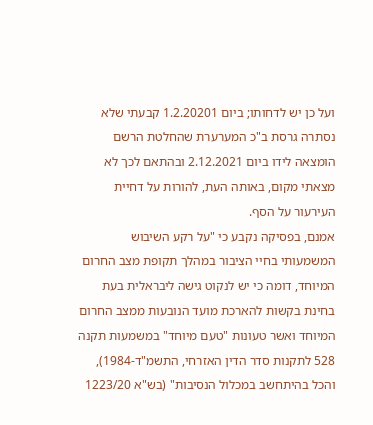ועל כן יש לדחותו; ביום 1.2.20201 קבעתי שלא נסתרה גרסת ב"כ המערערת שהחלטת הרשם הומצאה לידו ביום 2.12.2021 ובהתאם לכך לא מצאתי מקום, באותה העת, להורות על דחיית העירעור על הסף.
אמנם, בפסיקה נקבע כי "על רקע השיבוש המשמעותי בחיי הציבור במהלך תקופת מצב החרום המיוחד, דומה כי יש לנקוט גישה ליבראלית בעת בחינת בקשות להארכת מועד הנובעות ממצב החרום המיוחד ואשר טעונות "טעם מיוחד" במשמעות תקנה 528 לתקנות סדר הדין האזרחי, התשמ"ד-1984), והכל בהיתחשב במכלול הנסיבות" (בש"א 1223/20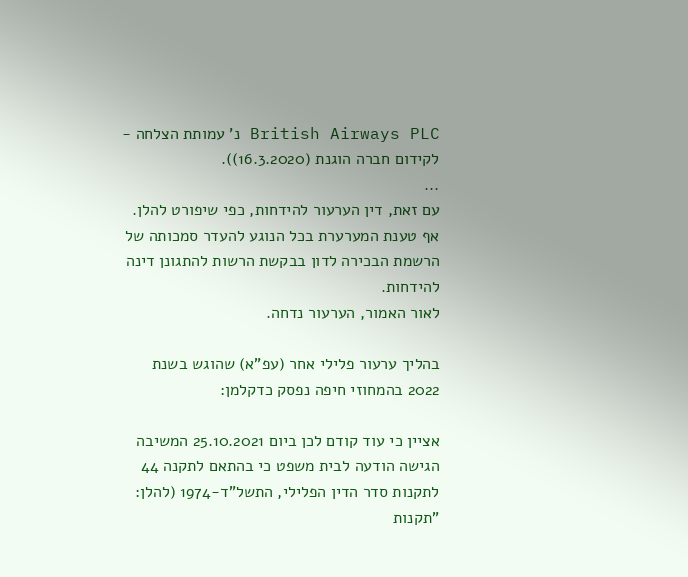British Airways PLC נ' עמותת הצלחה - לקידום חברה הוגנת (16.3.2020)).
...
עם זאת, דין הערעור להידחות, כפי שיפורט להלן.
אף טענת המערערת בכל הנוגע להעדר סמכותה של הרשמת הבכירה לדון בבקשת הרשות להתגונן דינה להידחות.
לאור האמור, הערעור נדחה.

בהליך ערעור פלילי אחר (עפ"א) שהוגש בשנת 2022 בהמחוזי חיפה נפסק כדקלמן:

אציין כי עוד קודם לכן ביום 25.10.2021 המשיבה הגישה הודעה לבית משפט כי בהתאם לתקנה 44 לתקנות סדר הדין הפלילי, התשל"ד-1974 (להלן: "תקנות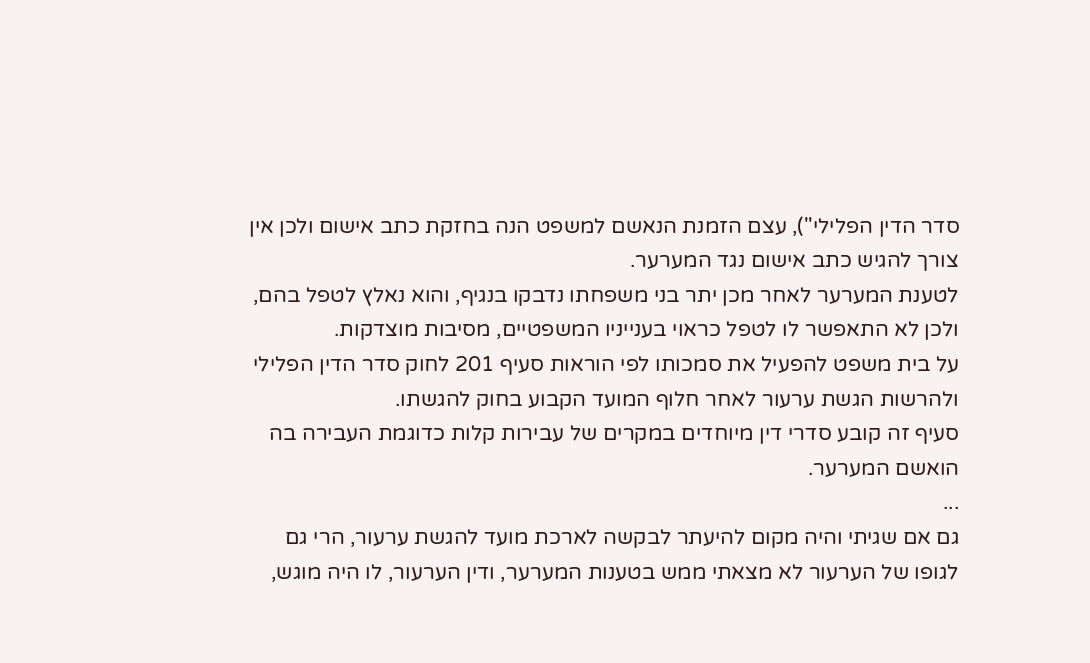סדר הדין הפלילי"), עצם הזמנת הנאשם למשפט הנה בחזקת כתב אישום ולכן אין צורך להגיש כתב אישום נגד המערער.
לטענת המערער לאחר מכן יתר בני משפחתו נדבקו בנגיף, והוא נאלץ לטפל בהם, ולכן לא התאפשר לו לטפל כראוי בענייניו המשפטיים, מסיבות מוצדקות.
על בית משפט להפעיל את סמכותו לפי הוראות סעיף 201 לחוק סדר הדין הפלילי ולהרשות הגשת ערעור לאחר חלוף המועד הקבוע בחוק להגשתו.
סעיף זה קובע סדרי דין מיוחדים במקרים של עבירות קלות כדוגמת העבירה בה הואשם המערער.
...
גם אם שגיתי והיה מקום להיעתר לבקשה לארכת מועד להגשת ערעור, הרי גם לגופו של הערעור לא מצאתי ממש בטענות המערער, ודין הערעור, לו היה מוגש,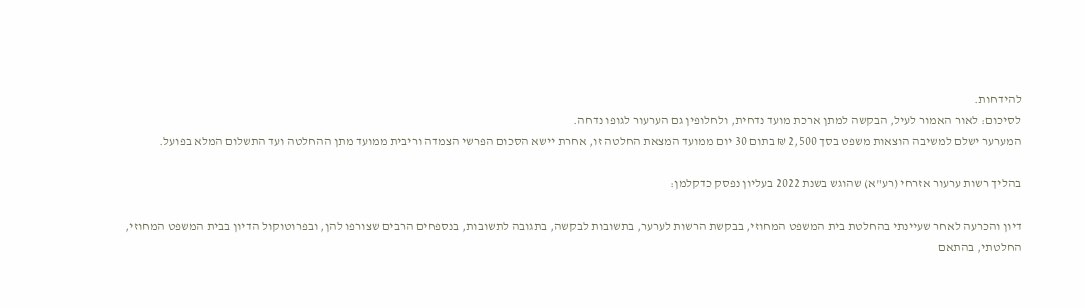להידחות.
לסיכום: לאור האמור לעיל, הבקשה למתן ארכת מועד נדחית, ולחלופין גם הערעור לגופו נדחה.
המערער ישלם למשיבה הוצאות משפט בסך 2,500 ₪ בתום 30 יום ממועד המצאת החלטה זו, אחרת יישא הסכום הפרשי הצמדה וריבית ממועד מתן ההחלטה ועד התשלום המלא בפועל.

בהליך רשות ערעור אזרחי (רע"א) שהוגש בשנת 2022 בעליון נפסק כדקלמן:

דיון והכרעה לאחר שעיינתי בהחלטת בית המשפט המחוזי, בבקשת הרשות לערער, בתשובות לבקשה, בתגובה לתשובות, בנספחים הרבים שצורפו להן, ובפרוטוקול הדיון בבית המשפט המחוזי, החלטתי, בהתאם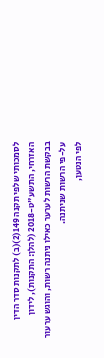לסמכותי שלפי תקנה 149(2)(ב) לתקנות סדר הדין האזרחי, התשע"ט-2018 (להלן: התקנות), לידון בבקשת הרשות לערער כאילו ניתנה רשות, והוגש ערעור על-פי הרשות שניתנה.
לפי הנטען,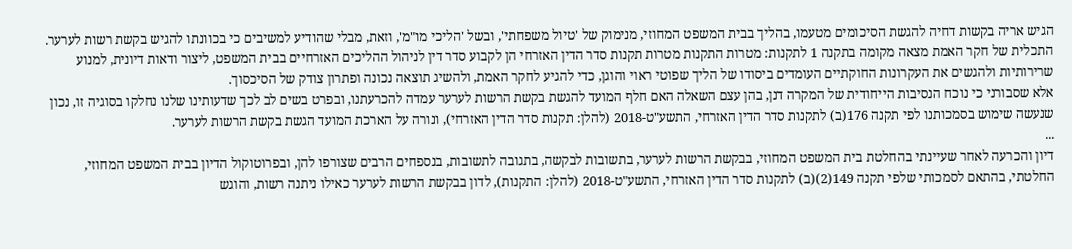הגיש אריה בקשות דחיה להגשת הסיכומים מטעמו, בהליך בבית המשפט המחוזי, מנימוק של 'טיול משפחתי', ובשל 'הליכי מו"מ', וזאת, מבלי שהודיע למשיבים כי בכוונתו להגיש בקשת רשות לערער.
התכלית של חקר האמת מצאה מקומה בתקנה 1 לתקנות: מטרות התקנות מטרות תקנות סדר הדין האזרחי הן לקבוע סדר דין לניהול ההליכים האזרחיים בבית המשפט, ליצור ודאות דיונית, למנוע שרירותיות ולהגשים את העקרונות החוקתיים העומדים ביסודו של הליך שפוטי ראוי והוגן, כדי להגיע לחקר האמת, ולהשיג תוצאה נכונה ופתרון צודק של הסיכסוך.
אלא שסבורני כי נוכח הנסיבות הייחודית של המקרה דנן, בהן עצם השאלה האם חלף המועד להגשת בקשת הרשות לערער עמדה להכרעתנו, ובפרט בשים לב לכך שדעותינו שלנו נחלקו בסוגיה זו, נכון שנעשה שימוש בסמכותנו לפי תקנה 176(ב) לתקנות סדר הדין האזרחי, התשע"ט-2018 (להלן: תקנות סדר הדין האזרחי), ונורה על הארכת המועד הגשת בקשת הרשות לערער.
...
דיון והכרעה לאחר שעיינתי בהחלטת בית המשפט המחוזי, בבקשת הרשות לערער, בתשובות לבקשה, בתגובה לתשובות, בנספחים הרבים שצורפו להן, ובפרוטוקול הדיון בבית המשפט המחוזי, החלטתי, בהתאם לסמכותי שלפי תקנה 149(2)(ב) לתקנות סדר הדין האזרחי, התשע"ט-2018 (להלן: התקנות), לדון בבקשת הרשות לערער כאילו ניתנה רשות, והוגש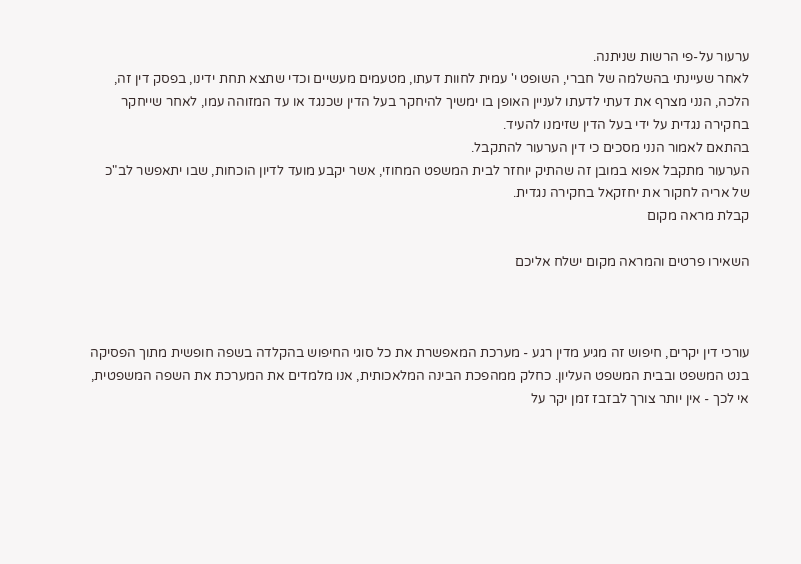ערעור על-פי הרשות שניתנה.
לאחר שעיינתי בהשלמה של חברי, השופט י' עמית לחוות דעתו, מטעמים מעשיים וכדי שתצא תחת ידינו, בפסק דין זה, הלכה, הנני מצרף את דעתי לדעתו לעניין האופן בו ימשיך להיחקר בעל הדין שכנגד או עד המזוהה עמו, לאחר שייחקר בחקירה נגדית על ידי בעל הדין שזימנו להעיד.
בהתאם לאמור הנני מסכים כי דין הערעור להתקבל.
הערעור מתקבל אפוא במובן זה שהתיק יוחזר לבית המשפט המחוזי, אשר יקבע מועד לדיון הוכחות, שבו יתאפשר לב"כ של אריה לחקור את יחזקאל בחקירה נגדית.
קבלת מראה מקום

השאירו פרטים והמראה מקום ישלח אליכם



עורכי דין יקרים, חיפוש זה מגיע מדין רגע - מערכת המאפשרת את כל סוגי החיפוש בהקלדה בשפה חופשית מתוך הפסיקה בנט המשפט ובבית המשפט העליון. כחלק ממהפכת הבינה המלאכותית, אנו מלמדים את המערכת את השפה המשפטית, אי לכך - אין יותר צורך לבזבז זמן יקר על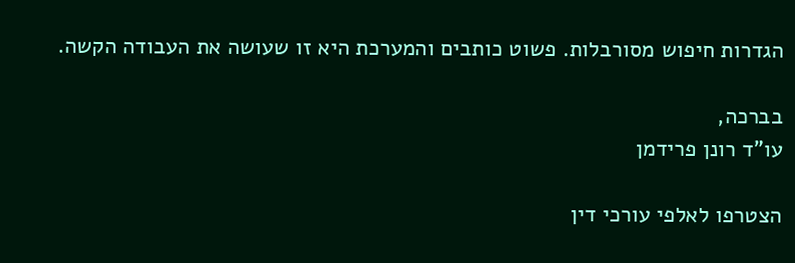הגדרות חיפוש מסורבלות. פשוט כותבים והמערכת היא זו שעושה את העבודה הקשה.

בברכה,
עו"ד רונן פרידמן

הצטרפו לאלפי עורכי דין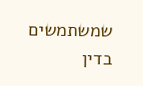שמשתמשים בדין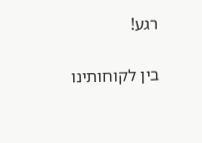רגע!

בין לקוחותינו